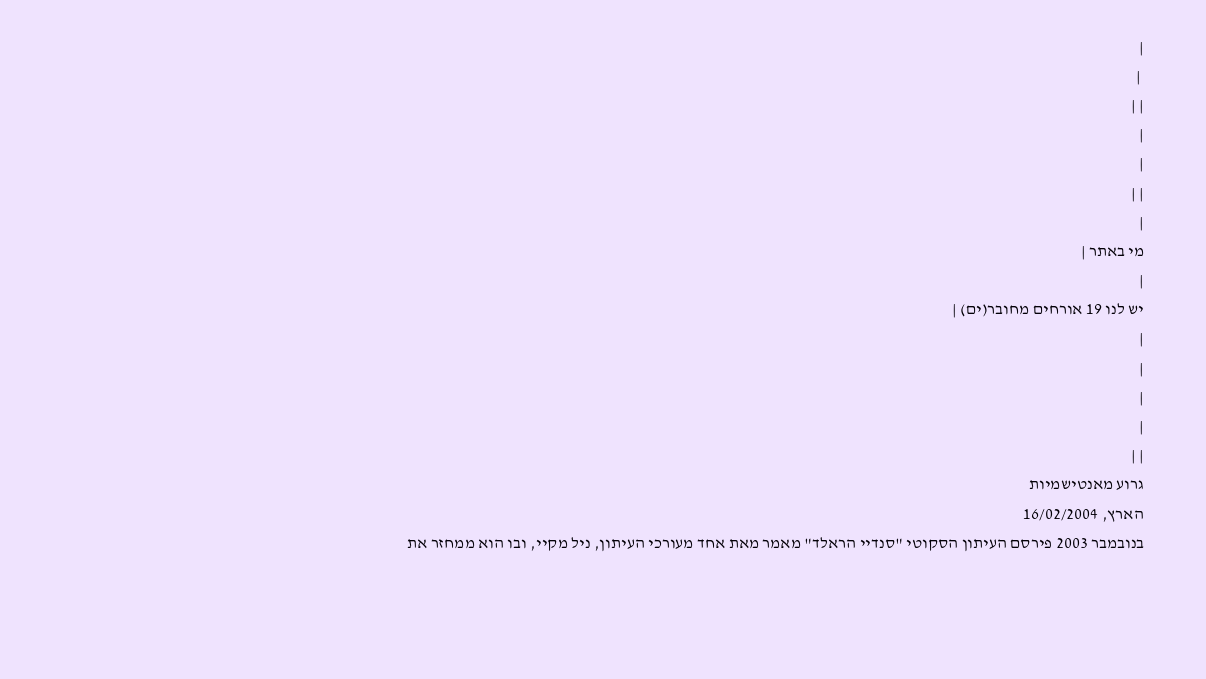|
 |
| |
|
|
| |
|
מי באתר |
|
יש לנו 19 אורחים מחובר(ים) |
|
|
|
|
| |
גרוע מאנטישמיות
הארץ, 16/02/2004
בנובמבר 2003 פירסם העיתון הסקוטי "סנדיי הראלד" מאמר מאת אחד מעורכי העיתון, ניל מקיי, ובו הוא ממחזר את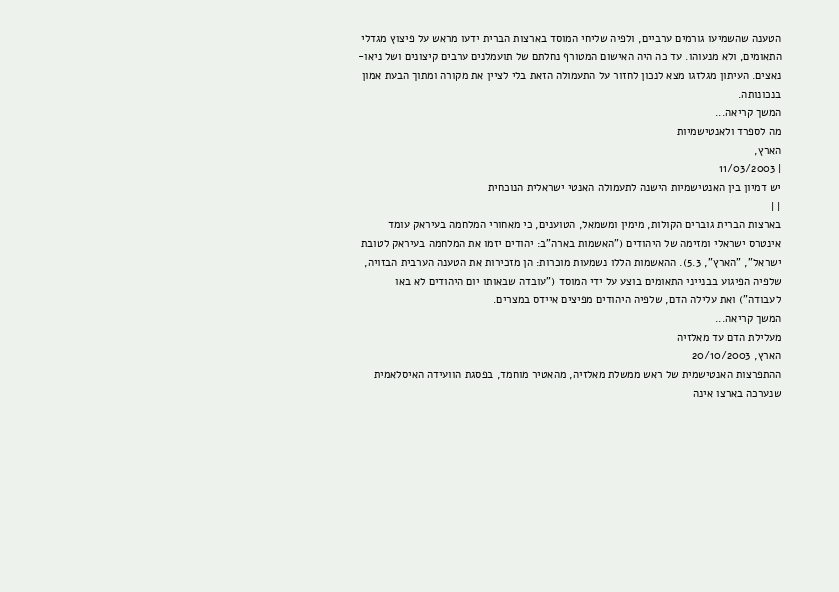הטענה שהשמיעו גורמים ערביים, ולפיה שליחי המוסד בארצות הברית ידעו מראש על פיצוץ מגדלי התאומים, ולא מנעוהו. עד כה היה האישום המטורף נחלתם של תועמלנים ערבים קיצונים ושל ניאו-נאצים. העיתון מגלזגו מצא לנכון לחזור על התעמולה הזאת בלי לציין את מקורה ומתוך הבעת אמון בנכונותה.
המשך קריאה...
מה לספרד ולאנטישמיות
הארץ,
| 11/03/2003
יש דמיון בין האנטישמיות הישנה לתעמולה האנטי ישראלית הנוכחית
| |
בארצות הברית גוברים הקולות, מימין ומשמאל, הטוענים, כי מאחורי המלחמה בעיראק עומד אינטרס ישראלי ומזימה של היהודים ("האשמות בארה"ב: יהודים יזמו את המלחמה בעיראק לטובת ישראל", "הארץ", 5.3). ההאשמות הללו נשמעות מוכרות: הן מזכירות את הטענה הערבית הבזויה, שלפיה הפיגוע בבנייני התאומים בוצע על ידי המוסד ("עובדה שבאותו יום היהודים לא באו לעבודה") ואת עלילה הדם, שלפיה היהודים מפיצים איידס במצרים.
המשך קריאה...
מעלילת הדם עד מאלזיה
הארץ, 20/10/2003
ההתפרצות האנטישמית של ראש ממשלת מאלזיה, מהאטיר מוחמד, בפסגת הוועידה האיסלאמית שנערכה בארצו אינה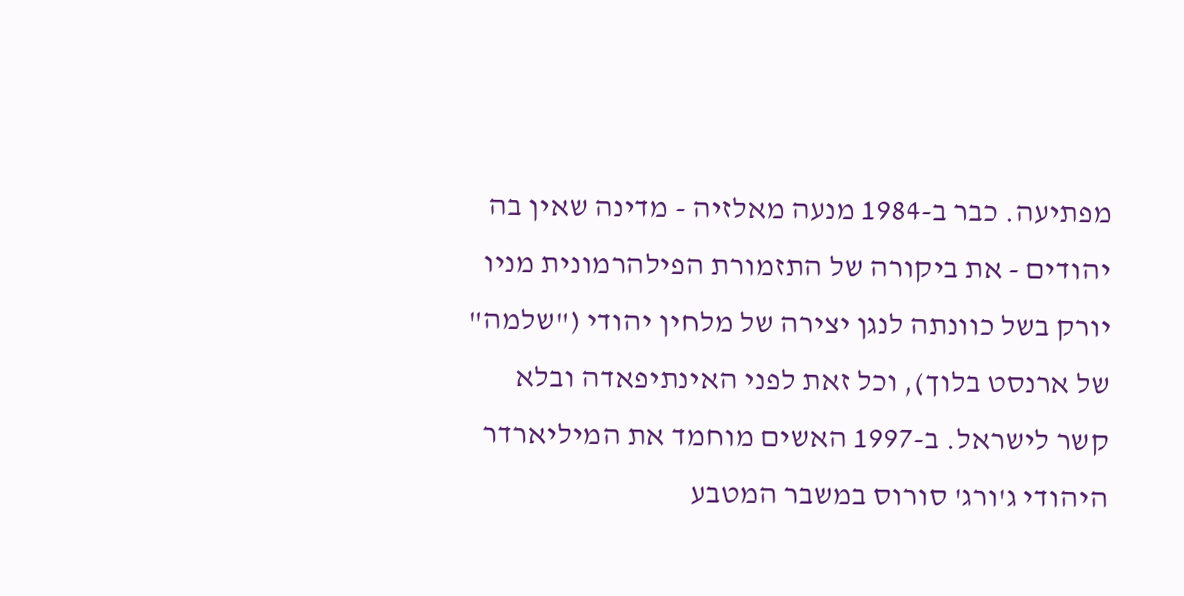מפתיעה. כבר ב-1984 מנעה מאלזיה - מדינה שאין בה יהודים - את ביקורה של התזמורת הפילהרמונית מניו יורק בשל כוונתה לנגן יצירה של מלחין יהודי ("שלמה" של ארנסט בלוך), וכל זאת לפני האינתיפאדה ובלא קשר לישראל. ב-1997 האשים מוחמד את המיליארדר היהודי ג'ורג' סורוס במשבר המטבע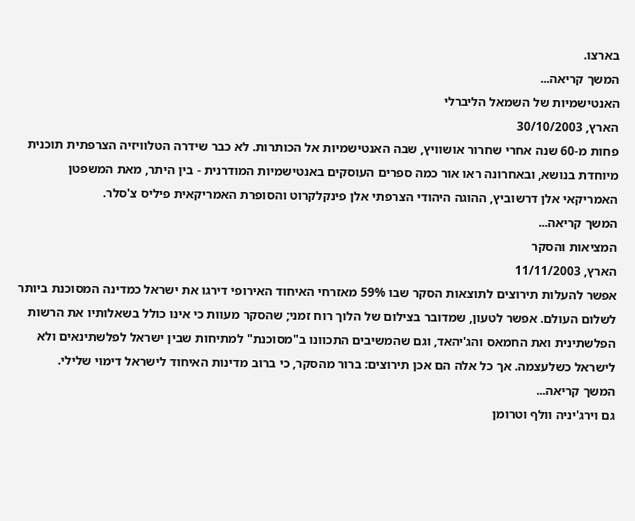בארצו.
המשך קריאה...
האנטישמיות של השמאל הליברלי
הארץ, 30/10/2003
פחות מ-60 שנה אחרי שחרור אושוויץ, שבה האנטישמיות אל הכותרות. לא כבר שידרה הטלוויזיה הצרפתית תוכנית מיוחדת בנושא, ובאחרונה ראו אור כמה ספרים העוסקים באנטישמיות המודרנית - בין היתר, מאת המשפטן האמריקאי אלן דרשוביץ, ההוגה היהודי הצרפתי אלן פינקלקרוט והסופרת האמריקאית פיליס צ'סלר.
המשך קריאה...
המציאות והסקר
הארץ, 11/11/2003
אפשר להעלות תירוצים לתוצאות הסקר שבו 59% מאזרחי האיחוד האירופי דירגו את ישראל כמדינה המסוכנת ביותר לשלום העולם. אפשר לטעון, שמדובר בצילום של הלוך רוח זמני; שהסקר מעוות כי אינו כולל בשאלותיו את הרשות הפלשתינית ואת החמאס והג'יהאד, וגם שהמשיבים התכוונו ב"מסוכנת" למתיחות שבין ישראל לפלשתינאים ולא לישראל כשלעצמה. אך כל אלה הם אכן תירוצים: ברור מהסקר, כי ברוב מדינות האיחוד לישראל דימוי שלילי.
המשך קריאה...
גם וירג'יניה וולף וטרומן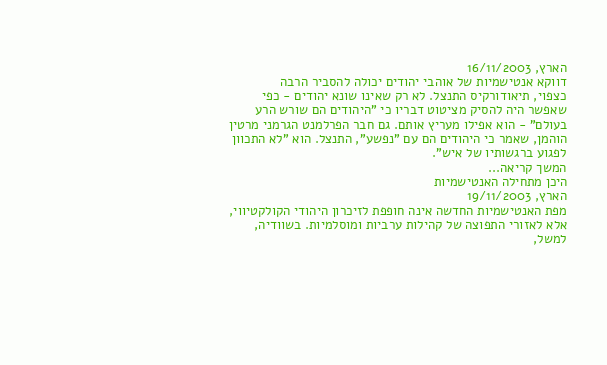הארץ, 16/11/2003
דווקא אנטישמיות של אוהבי יהודים יכולה להסביר הרבה
כצפוי, תיאודורקיס התנצל. לא רק שאינו שונא יהודים - כפי שאפשר היה להסיק מציטוט דבריו כי "היהודים הם שורש הרע בעולם" - הוא אפילו מעריץ אותם. גם חבר הפרלמנט הגרמני מרטין הוהמן, שאמר כי היהודים הם עם "נפשע", התנצל. הוא "לא התכוון לפגוע ברגשותיו של איש".
המשך קריאה...
היכן מתחילה האנטישמיות
הארץ, 19/11/2003
מפת האנטישמיות החדשה אינה חופפת לזיכרון היהודי הקולקטיווי, אלא לאזורי התפוצה של קהילות ערביות ומוסלמיות. בשוודיה, למשל,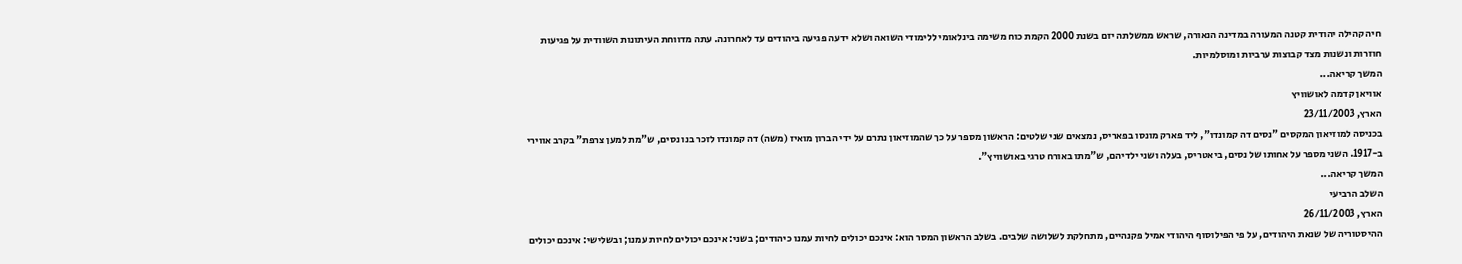חיה קהילה יהודית קטנה המעורה במדינה הנאורה, שראש ממשלתה יזם בשנת 2000 הקמת כוח משימה בינלאומי ללימודי השואה ושלא ידעה פגיעה ביהודים עד לאחרונה. עתה מדווחת העיתונות השוודית על פגיעות חוזרות ונשנות מצד קבוצות ערביות ומוסלמיות.
המשך קריאה...
אוויאן קדמה לאושוויץ
הארץ, 23/11/2003
בכניסה למוזיאון המקסים "נסים דה קמונדו", ליד פארק מונסו בפאריס, נמצאים שני שלטים: הראשון מספר על כך שהמוזיאון נתרם על ידי הברון מואיז (משה) דה קמונדו לזכר בנו נסים, ש"מת למען צרפת" בקרב אווירי ב-1917. השני מספר על אחותו של נסים, ביאטריס, בעלה ושני ילדיהם, ש"מתו באורח טרגי באושוויץ".
המשך קריאה...
השלב הרביעי
הארץ, 26/11/2003
ההיסטוריה של שנאת היהודים, על פי הפילוסוף היהודי אמיל פקנהיים, מתחלקת לשלושה שלבים. בשלב הראשון המסר הוא: אינכם יכולים לחיות עמנו כיהודים; בשני: אינכם יכולים לחיות עמנו; ובשלישי: אינכם יכולים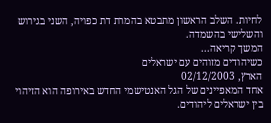לחיות. השלב הראשון מתבטא בהמרת דת כפויה, השני בגירוש והשלישי בהשמדה.
המשך קריאה...
כשיהודים מזוהים עם ישראלים
הארץ, 02/12/2003
אחד המאפיינים של הגל האנטישמי החדש באירופה הוא הזיהוי בין ישראלים ליהודים.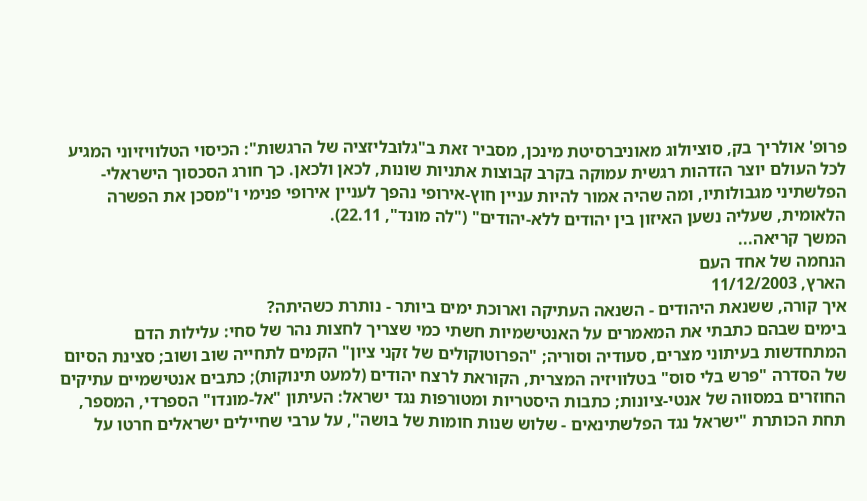פרופ' אולריך בק, סוציולוג מאוניברסיטת מינכן, מסביר זאת ב"גלובליזציה של הרגשות": הכיסוי הטלוויזיוני המגיע לכל העולם יוצר הזדהות רגשית עמוקה בקרב קבוצות אתניות שונות, לכאן ולכאן. כך חורג הסכסוך הישראלי-הפלשתיני מגבולותיו, ומה שהיה אמור להיות עניין חוץ-אירופי נהפך לעניין אירופי פנימי ו"מסכן את הפשרה הלאומית, שעליה נשען האיזון בין יהודים ללא-יהודים" ("לה מונד", 22.11).
המשך קריאה...
הנחמה של אחד העם
הארץ, 11/12/2003
איך קורה, ששנאת היהודים - השנאה העתיקה וארוכת ימים ביותר - נותרת כשהיתה?
בימים שבהם כתבתי את המאמרים על האנטישמיות חשתי כמי שצריך לחצות נהר של סחי: עלילות הדם המתחדשות בעיתוני מצרים, סעודיה וסוריה; "הפרוטוקולים של זקני ציון" הקמים לתחייה שוב ושוב; סצינת הסיום של הסדרה "פרש בלי סוס" בטלוויזיה המצרית, הקוראת לרצח יהודים (למעט תינוקות); כתבים אנטישמיים עתיקים החוזרים במסווה של אנטי-ציונות; כתבות היסטריות ומטורפות נגד ישראל: העיתון "אל-מונדו" הספרדי, המספר, תחת הכותרת "ישראל נגד הפלשתינאים - שלוש שנות חומות של בושה", על ערבי שחיילים ישראלים חרטו על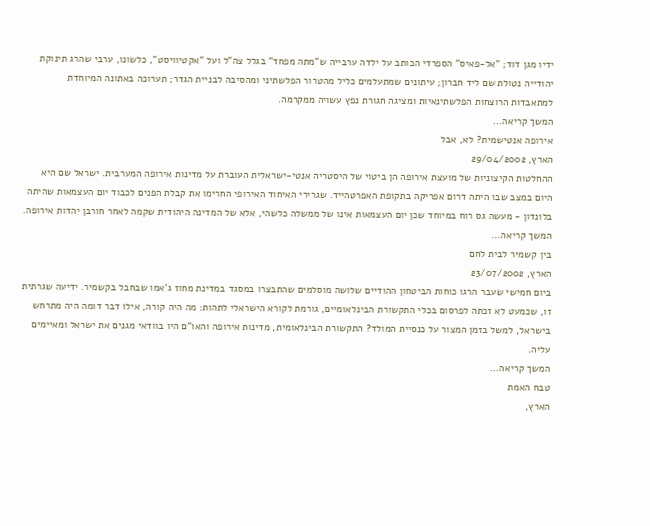ידיו מגן דוד; "אל-פאיס" הספרדי הכותב על ילדה ערבייה ש"מתה מפחד" בגלל צה"ל ועל "אקטיוויסט", כלשונו, ערבי שהרג תינוקת יהודייה נטולת שם ליד חברון; עיתונים שמתעלמים כליל מהטרור הפלשתיני ומהסיבה לבניית הגדר; תערוכה באתונה המיוחדת למתאבדות הרוצחות הפלשתינאיות ומציגה חגורת נפץ עשויה ממקרמה.
המשך קריאה...
אירופה אנטישמית? לא, אבל
הארץ, 29/04/2002
ההחלטות הקיצוניות של מועצת אירופה הן ביטוי של היסטריה אנטי-ישראלית העוברת על מדינות אירופה המערבית. ישראל שם היא היום במצב שבו היתה דרום אפריקה בתקופת האפרטהייד. שגרירי האיחוד האירופי החרימו את קבלת הפנים לכבוד יום העצמאות שהיתה בלונדון - מעשה גס רוח במיוחד שכן יום העצמאות אינו של ממשלה כלשהי, אלא של המדינה היהודית שקמה לאחר חורבן יהדות אירופה.
המשך קריאה...
בין קשמיר לבית לחם
הארץ, 23/07/2002
ביום חמישי שעבר הרגו כוחות הביטחון ההודיים שלושה מוסלמים שהתבצרו במסגד במדינת מחוז ג'אמו שבחבל בקשמיר. ידיעה שגרתית זו, שכמעט לא זכתה לפרסום בכלי התקשורת הבינלאומיים, גורמת לקורא הישראלי לתהות: מה היה קורה, אילו דבר דומה היה מתרחש בישראל, למשל בזמן המצור על כנסיית המולד? התקשורת הבינלאומית, מדינות אירופה והאו"ם היו בוודאי מגנים את ישראל ומאיימים עליה.
המשך קריאה...
טבח האמת
הארץ,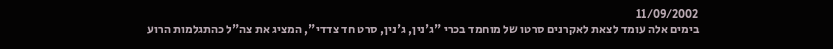11/09/2002
בימים אלה עומד לצאת לאקרנים סרטו של מוחמד בכרי "ג'נין, ג'נין, סרט חד צדדי", המציג את צה"ל כהתגלמות הרוע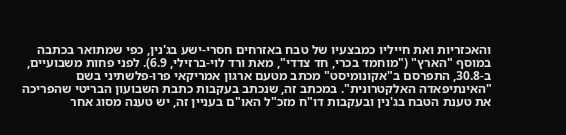והאכזריות ואת חייליו כמבצעיו של טבח באזרחים חסרי-ישע בג'נין, כפי שמתואר בכתבה במוסף "הארץ" ("מוחמד בכרי, חד צדדי", מאת ורד לוי-ברזילי, 6.9). לפני פחות משבועיים, ב-30.8, התפרסם ב"אקונומיסט" מכתב מטעם ארגון אמריקאי פרו-פלשתיני בשם "האינתיפאדה האלקטרונית". במכתב זה, שנכתב בעקבות כתבת השבועון הבריטי שהפריכה את טענת הטבח בג'נין ובעקבות דו"ח מזכ"ל האו"ם בעניין זה, יש טענה מסוג אחר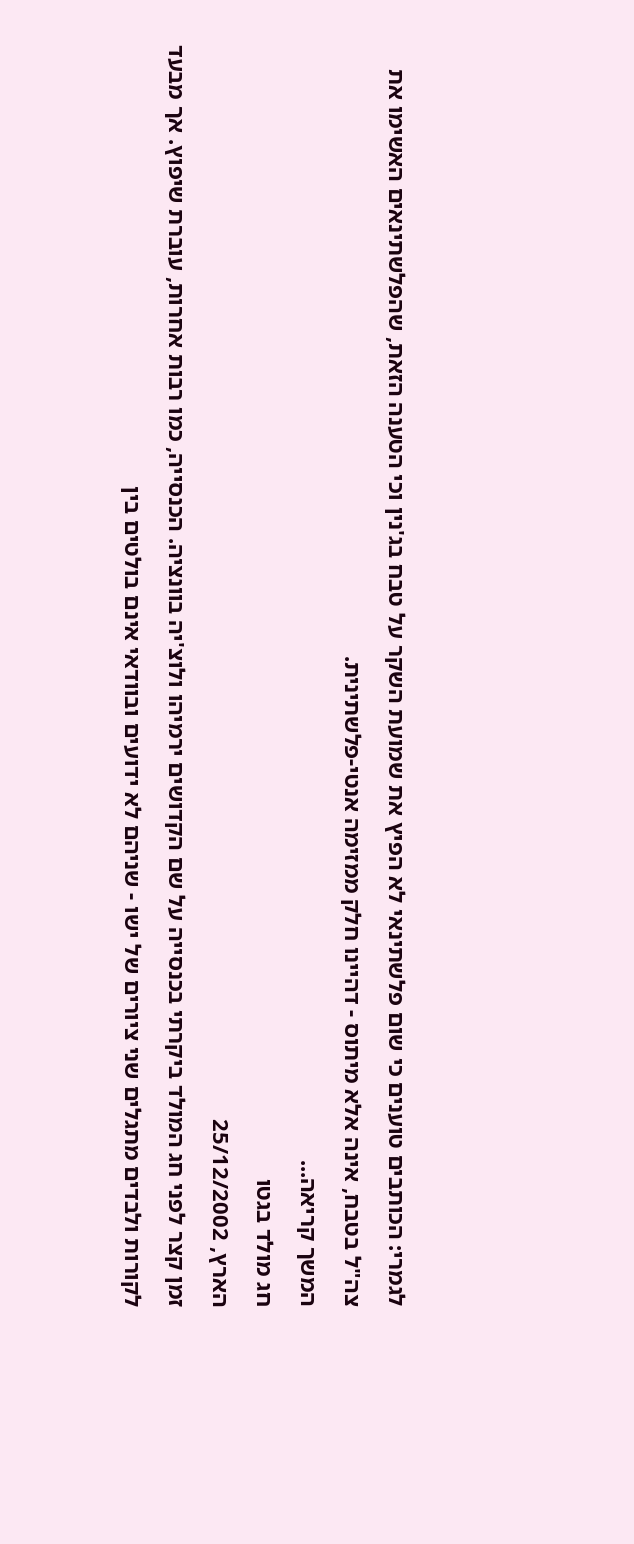לגמרי: הכותבים טוענים כי שום פלשתינאי לא הפיץ את שמועת השקר על טבח בג'נין וכי הטענה הזאת, שהפלשתינאים האשימו את צה"ל בטבח, אינה אלא מיתוס - דהיינו חלק ממזימה אנטי-פלשתינית.
המשך קריאה...
חג מולד בגטו
הארץ, 25/12/2002
זמן קצר לפני חג המולד ביקרתי בכנסייה על שם הקדושים ירמיהו ולוצ'יה בוונציה. הכנסייה, כמו רבות אחרות, עוברת שיפוץ. אך מבעד לקורות ולבדים מתגלים שני ציורים של ישו - שניהם לא ידועים ובוודאי אינם בולטים בין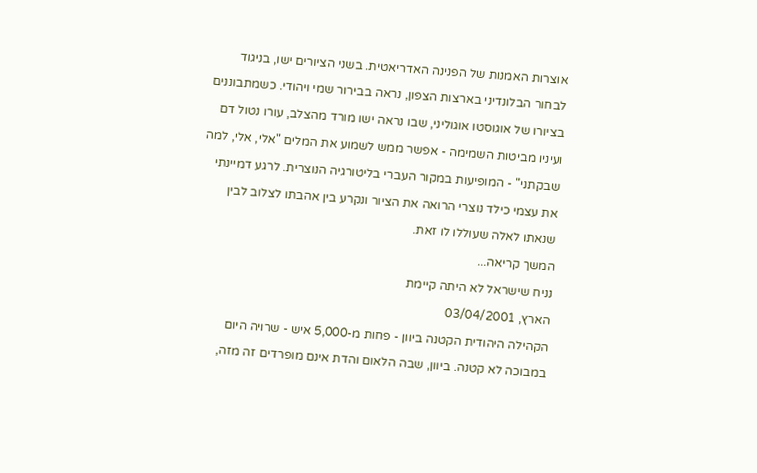אוצרות האמנות של הפנינה האדריאטית. בשני הציורים ישו, בניגוד לבחור הבלונדיני בארצות הצפון, נראה בבירור שמי ויהודי. כשמתבוננים בציורו של אוגוסטו אוגוליני, שבו נראה ישו מורד מהצלב, עורו נטול דם ועיניו מביטות השמימה - אפשר ממש לשמוע את המלים "אלי, אלי, למה שבקתני" - המופיעות במקור העברי בליטורגיה הנוצרית. לרגע דמיינתי את עצמי כילד נוצרי הרואה את הציור ונקרע בין אהבתו לצלוב לבין שנאתו לאלה שעוללו לו זאת.
המשך קריאה...
נניח שישראל לא היתה קיימת
הארץ, 03/04/2001
הקהילה היהודית הקטנה ביוון - פחות מ-5,000 איש - שרויה היום במבוכה לא קטנה. ביוון, שבה הלאום והדת אינם מופרדים זה מזה,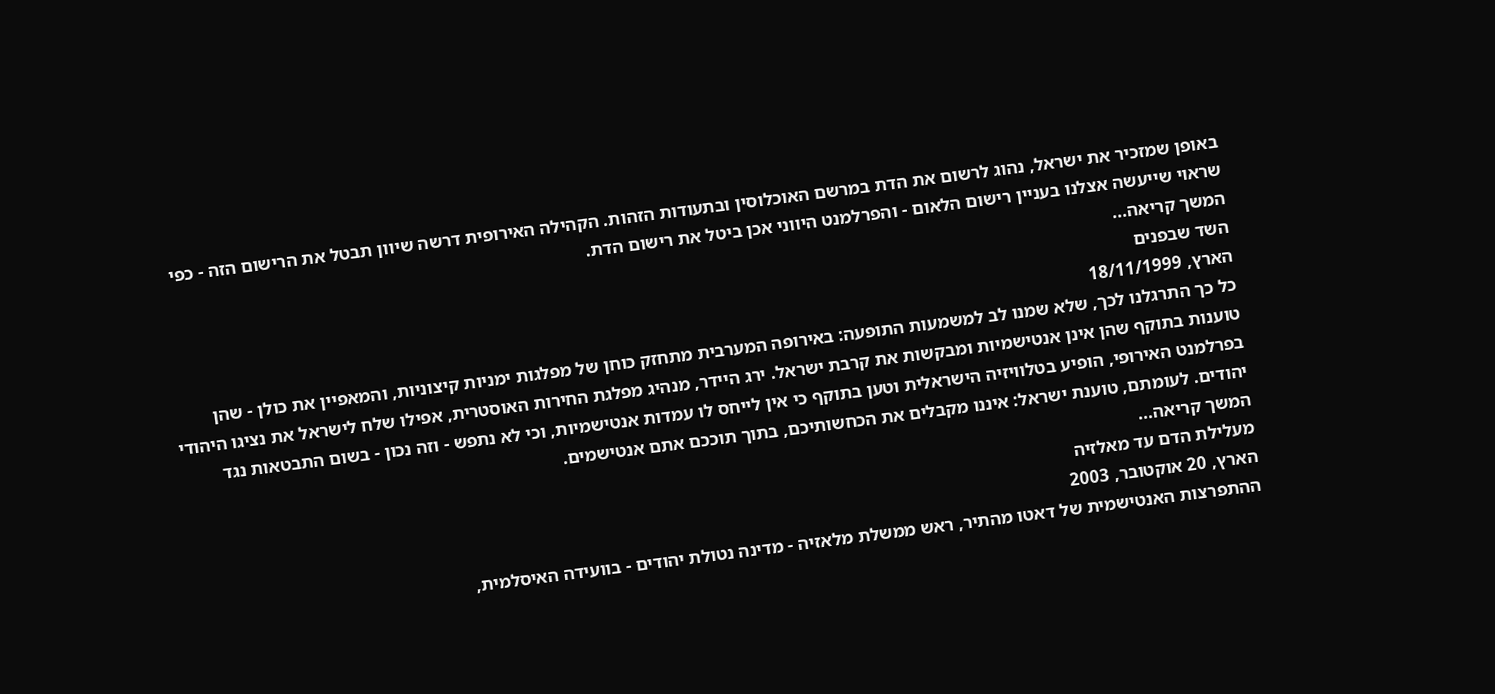באופן שמזכיר את ישראל, נהוג לרשום את הדת במרשם האוכלוסין ובתעודות הזהות. הקהילה האירופית דרשה שיוון תבטל את הרישום הזה - כפי שראוי שייעשה אצלנו בעניין רישום הלאום - והפרלמנט היווני אכן ביטל את רישום הדת.
המשך קריאה...
השד שבפנים
הארץ, 18/11/1999
כל כך התרגלנו לכך, שלא שמנו לב למשמעות התופעה: באירופה המערבית מתחזק כוחן של מפלגות ימניות קיצוניות, והמאפיין את כולן - שהן טוענות בתוקף שהן אינן אנטישמיות ומבקשות את קרבת ישראל. ירג היידר, מנהיג מפלגת החירות האוסטרית, אפילו שלח לישראל את נציגו היהודי בפרלמנט האירופי, הופיע בטלוויזיה הישראלית וטען בתוקף כי אין לייחס לו עמדות אנטישמיות, וכי לא נתפש - וזה נכון - בשום התבטאות נגד יהודים. לעומתם, טוענת ישראל: איננו מקבלים את הכחשותיכם, בתוך תוככם אתם אנטישמים.
המשך קריאה...
מעלילת הדם עד מאלזיה
הארץ, 20 אוקטובר, 2003
ההתפרצות האנטישמית של דאטו מהתיר, ראש ממשלת מלאזיה - מדינה נטולת יהודים - בוועידה האיסלמית,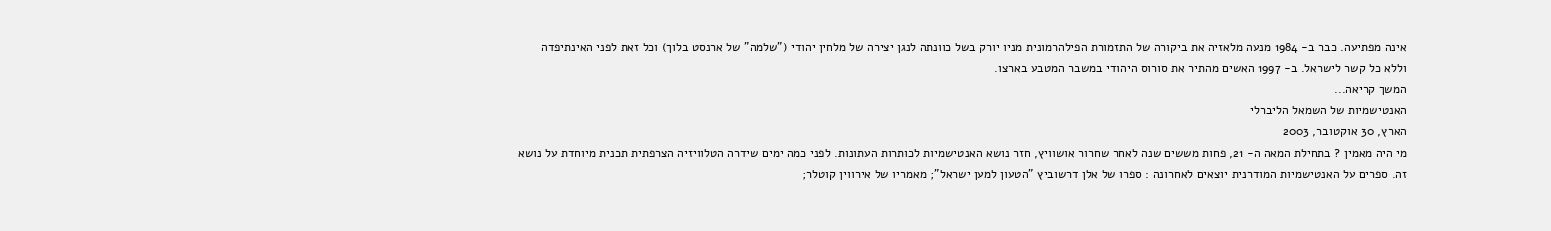אינה מפתיעה. כבר ב- 1984 מנעה מלאזיה את ביקורה של התזמורת הפילהרמונית מניו יורק בשל כוונתה לנגן יצירה של מלחין יהודי ("שלמה" של ארנסט בלוך) וכל זאת לפני האינתיפדה וללא כל קשר לישראל. ב- 1997 האשים מהתיר את סורוס היהודי במשבר המטבע בארצו.
המשך קריאה...
האנטישמיות של השמאל הליברלי
הארץ, 30 אוקטובר, 2003
מי היה מאמין ? בתחילת המאה ה- 21, פחות מששים שנה לאחר שחרור אושוויץ, חזר נושא האנטישמיות לכותרות העתונות. לפני כמה ימים שידרה הטלוויזיה הצרפתית תכנית מיוחדת על נושא זה. ספרים על האנטישמיות המודרנית יוצאים לאחרונה : ספרו של אלן דרשוביץ "הטעון למען ישראל"; מאמריו של אירווין קוטלר;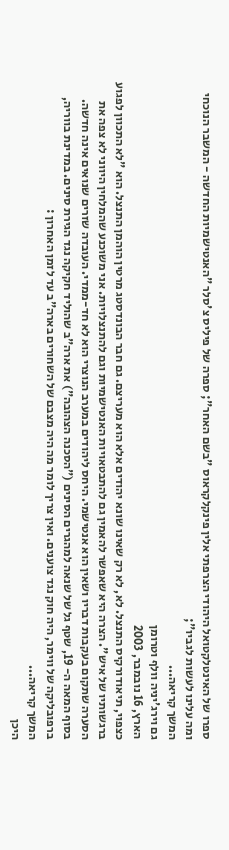ספרו של האינטלקטואל היהודי הצרפתי אלין פינקלקראוס "בשם האחר"; ספרה של פיליס צ'סלר "האנטישמיות החדשה - המשבר הנוכחי ומה עלינו לעשות לגביו";
המשך קריאה...
גם וירג'יניה וולף וטרומן
הארץ, 16 נובמבר, 2003
כצפוי, תיאודורקיס התנצל. לא, לא רק שאינו שונא יהודים אלא הוא מעריצם. גם חבר הבונדסטג מרטין הוהמן התנצל. הוא "לא התכוון לפגוע ברגשותיו של איש". הצרה היא שאפשר להאמין גם להתבטאויות האנטישמיות וגם להתנצלויות. אני משוכנע שהמלחין היווני לא צפה את הסערה שתקום בעקבות דבריו ושאין הוא אנטישמי. היחס ליהודים במערב הנוצרי הוא לא חד-ממדי. העובדה שזרים שנואים אינה חדשה. בסוף המאה ה- 19, שטף גל של שנאה למהגרים הסינים ("הסכנה הצהובה") את ארה"ב שהוליד חקיקה נגד הגירת סינים. במדינת בווריה, ברפובליקה של ווימר, היה חוק נגד צוענים. ואין צריך לומר מה היה מצבם של השחורים בארה"ב עד לזמן האחרון :
המשך קריאה...
היכן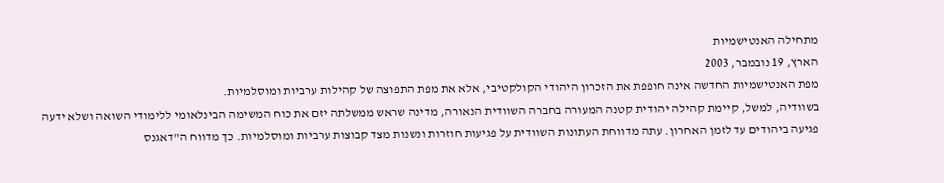מתחילה האנטישמיות
הארץ, 19 נובמבר, 2003
מפת האנטישמיות החדשה אינה חופפת את הזכרון היהודי הקולקטיבי, אלא את מפת התפוצה של קהילות ערביות ומוסלמיות.
בשוודיה, למשל, קיימת קהילה יהודית קטנה המעורה בחברה השוודית הנאורה, מדינה שראש ממשלתה יזם את כוח המשימה הבינלאומי ללימודי השואה ושלא ידעה פגיעה ביהודים עד לזמן האחרון. עתה מדווחת העתונות השוודית על פגיעות חוזרות ונשנות מצד קבוצות ערביות ומוסלמיות. כך מדווח ה"דאגנס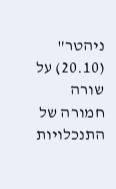ניהטר" (20.10) על שורה חמורה של התנכלויות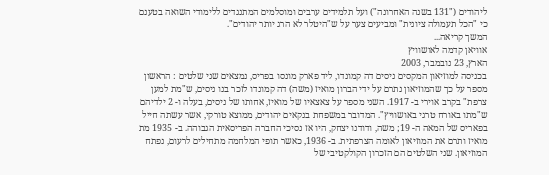ליהודים ("131 בשנה האחרונה") ועל תלמידים ערבים ומוסלמים המתנגדים ללימודי השואה בטענם כי "הכל תעמולה ציונית" ומביעים צער על ש"היטלר לא הרג יותר יהודים".
המשך קריאה...
אוויאן קדמה לאושוויץ
הארץ, 23 נובמבר, 2003
בכניסה למוזיאון המקסים ניסים דה קמונדו, ליד פארק מונסו בפריס, נמצאים שני שלטים : הראשון מספר על כך שהמוזיאון נתרם על ידי הברון מואיז (משה) דה קמונדו לזכר בנו ניסים, ש"מת למען צרפת" בקרב אוירי ב- 1917. השני מספר על צאצאיו של מואיז, אחותו של ניסים, בעלה ו- 2 ילדיהם ש"מתו באורח טרגי באושוויץ". המדובר במשפחת בנקאים יהודים, ממוצא טורקי, אשר עשתה חייל בפאריס של המאה ה- 19; משה, ודודנו יצחק, היו אז נסיכי החברה הפריסאית הגבוהה. ב- 1935 מת מואיז ותרם את המוזיאון לאומה הצרפתית. ב- 1936, כאשר תופי המלחמה מתחילים לרעום, נפתח המוזיאון. שני השלטים הם הזכרון הקולקטיבי של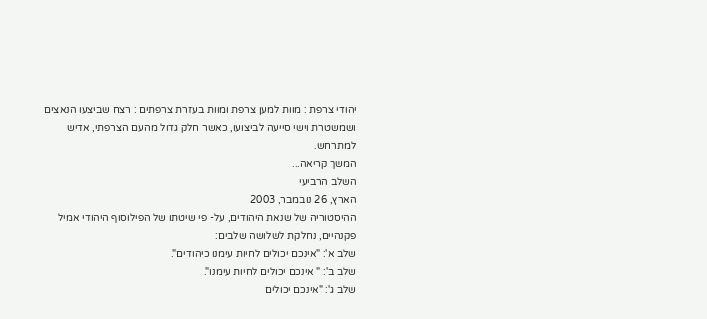יהודי צרפת : מוות למען צרפת ומוות בעזרת צרפתים : רצח שביצעו הנאצים ושמשטרת וישי סייעה לביצועו, כאשר חלק גדול מהעם הצרפתי, אדיש למתרחש.
המשך קריאה...
השלב הרביעי
הארץ, 26 נובמבר, 2003
ההיסטוריה של שנאת היהודים, על- פי שיטתו של הפילוסוף היהודי אמיל פקנהיים, נחלקת לשלושה שלבים:
שלב א': "אינכם יכולים לחיות עימנו כיהודים".
שלב ב': " אינכם יכולים לחיות עימנו".
שלב ג': "אינכם יכולים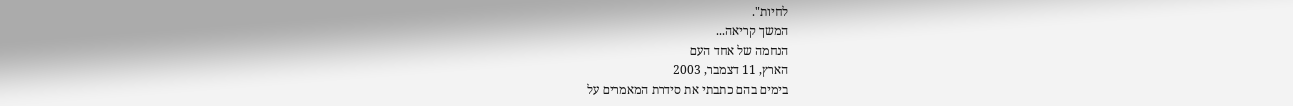לחיות".
המשך קריאה...
הנחמה של אחד העם
הארץ, 11 דצמבר, 2003
בימים בהם כתבתי את סידרת המאמרים על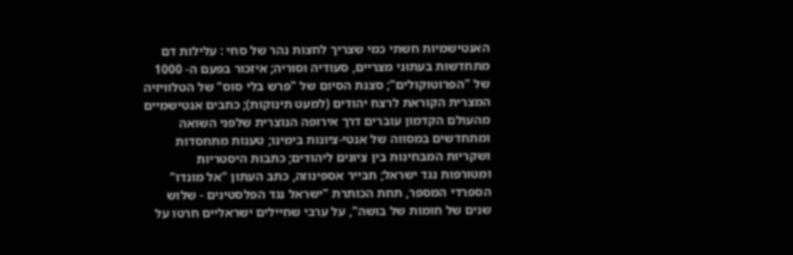האנטישמיות חשתי כמי שצריך לחצות נהר של סחי : עלילות דם מתחדשות בעתוני מצריים, סעודיה וסוריה; איזכור בפעם ה- 1000 של "הפרוטוקולים"; סצנת הסיום של "פרש בלי סוס" של הטלוויזיה המצרית הקוראת לרצח יהודים (למעט תינוקות); כתבים אנטישמיים מהעולם הקדמון עוברים דרך אירופה הנוצרית שלפני השואה ומתחדשים במסווה של אנטי-ציונות בימינו; טענות מתחסדות ושקריות המבחינות בין ציונים ליהודים; כתבות היסטריות ומטורפות נגד ישראל; חבייר אספינוזה, כתב העתון "אל מונדו" הספרדי המספר, תחת הכותרת "ישראל נגד הפלסטינים - שלוש שנים של חומות של בושה", על ערבי שחיילים ישראליים חרטו על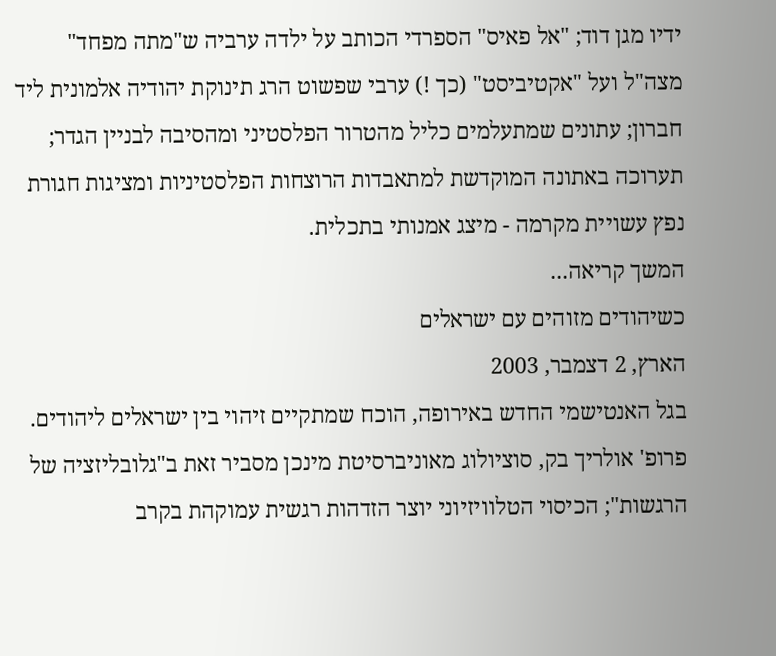ידיו מגן דוד; "אל פאיס" הספרדי הכותב על ילדה ערביה ש"מתה מפחד" מצה"ל ועל "אקטיביסט" (כך !) ערבי שפשוט הרג תינוקת יהודיה אלמונית ליד חברון; עתונים שמתעלמים כליל מהטרור הפלסטיני ומהסיבה לבניין הגדר; תערוכה באתונה המוקדשת למתאבדות הרוצחות הפלסטיניות ומציגות חגורת נפץ עשויית מקרמה - מיצג אמנותי בתכלית.
המשך קריאה...
כשיהודים מזוהים עם ישראלים
הארץ, 2 דצמבר, 2003
בגל האנטישמי החדש באירופה, הוכח שמתקיים זיהוי בין ישראלים ליהודים.
פרופ' אולריך בק, סוציולוג מאוניברסיטת מינכן מסביר זאת ב"גלובליזציה של הרגשות"; הכיסוי הטלוויזיוני יוצר הזדהות רגשית עמוקהת בקרב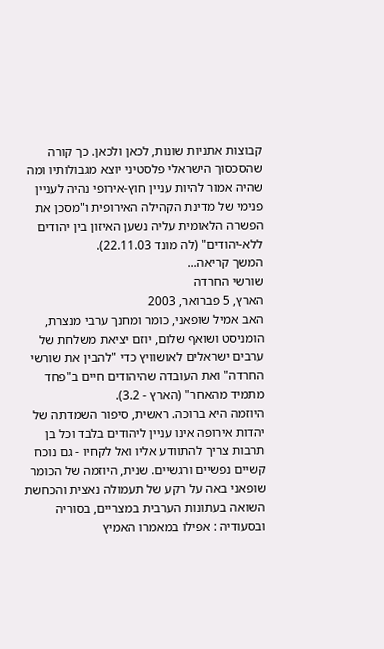קבוצות אתניות שונות, לכאן ולכאן. כך קורה שהסכסוך הישראלי פלסטיני יוצא מגבולותיו ומה שהיה אמור להיות עניין חוץ-אירופי נהיה לעניין פנימי של מדינת הקהילה האירופית ו"מסכן את הפשרה הלאומית עליה נשען האיזון בין יהודים ללא-יהודים" (לה מונד 22.11.03).
המשך קריאה...
שורשי החרדה
הארץ, 5 פברואר, 2003
האב אמיל שופאני, כומר ומחנך ערבי מנצרת, הומניסט ושואף שלום, יוזם יציאת משלחת של ערבים ישראלים לאושוויץ כדי "להבין את שורשי החרדה" ואת העובדה שהיהודים חיים ב"פחד מתמיד מהאחר" (הארץ - 3.2).
היוזמה היא ברוכה. ראשית, סיפור השמדתה של יהדות אירופה אינו עניין ליהודים בלבד וכל בן תרבות צריך להתוודע אליו ואל לקחיו - גם נוכח קשיים נפשיים ורגשיים. שנית, היוזמה של הכומר שופאני באה על רקע של תעמולה נאצית והכחשת השואה בעתונות הערבית במצריים, בסוריה ובסעודיה : אפילו במאמרו האמיץ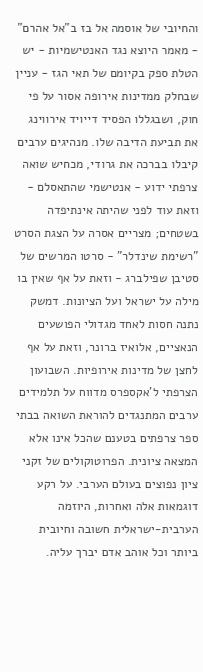והחיובי של אוסמה אל בז ב"אל אהרם" - מאמר היוצא נגד האנטישמיות - יש הטלת ספק בקיומם של תאי הגז - עניין שבחלק ממדינות אירופה אסור על פי חוק, ושבגללו הפסיד דייויד אירווינג את תביעת הדיבה שלו. מנהיגים ערבים קיבלו בברכה את גרודי, מכחיש שואה צרפתי ידוע - אנטישמי שהתאסלם - וזאת עוד לפני שהיתה אינתיפדה בשטחים; מצריים אסרה על הצגת הסרט "רשימת שינדלר" - סרטו המרשים של סטיבן שפילברג - וזאת על אף שאין בו מילה על ישראל ועל הציונות. דמשק נתנה חסות לאחד מגדולי הפושעים הנאציים, אלואיז ברונר, וזאת על אף לחצן של מדינות אירופיות. השבועון הצרפתי ל'אקספרס מדווח על תלמידים ערבים המתנגדים להוראת השואה בבתי ספר צרפתים בטענם שהכל אינו אלא המצאה ציונית. הפרוטוקולים של זקני ציון נפוצים בעולם הערבי. על רקע דוגמאות אלה ואחרות, היוזמה הערבית-ישראלית חשובה וחיובית ביותר וכל אוהב אדם יברך עליה.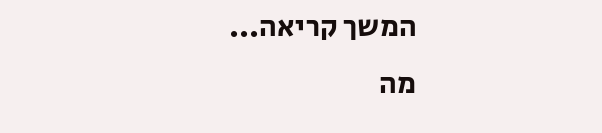המשך קריאה...
מה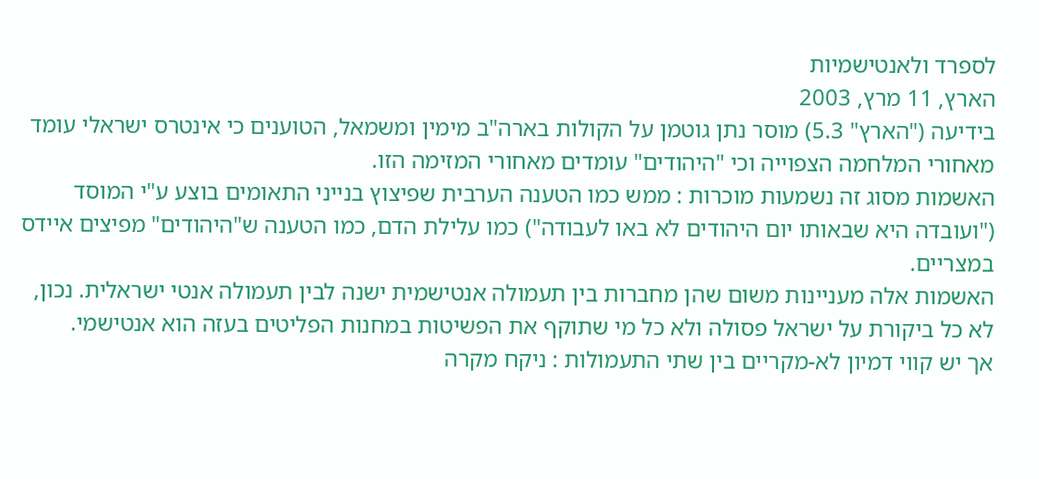לספרד ולאנטישמיות
הארץ, 11 מרץ, 2003
בידיעה ("הארץ" 5.3) מוסר נתן גוטמן על הקולות בארה"ב מימין ומשמאל, הטוענים כי אינטרס ישראלי עומד מאחורי המלחמה הצפוייה וכי "היהודים" עומדים מאחורי המזימה הזו.
האשמות מסוג זה נשמעות מוכרות : ממש כמו הטענה הערבית שפיצוץ בנייני התאומים בוצע ע"י המוסד ("ועובדה היא שבאותו יום היהודים לא באו לעבודה") כמו עלילת הדם, כמו הטענה ש"היהודים" מפיצים איידס במצריים.
האשמות אלה מעניינות משום שהן מחברות בין תעמולה אנטישמית ישנה לבין תעמולה אנטי ישראלית. נכון, לא כל ביקורת על ישראל פסולה ולא כל מי שתוקף את הפשיטות במחנות הפליטים בעזה הוא אנטישמי.
אך יש קווי דמיון לא-מקריים בין שתי התעמולות : ניקח מקרה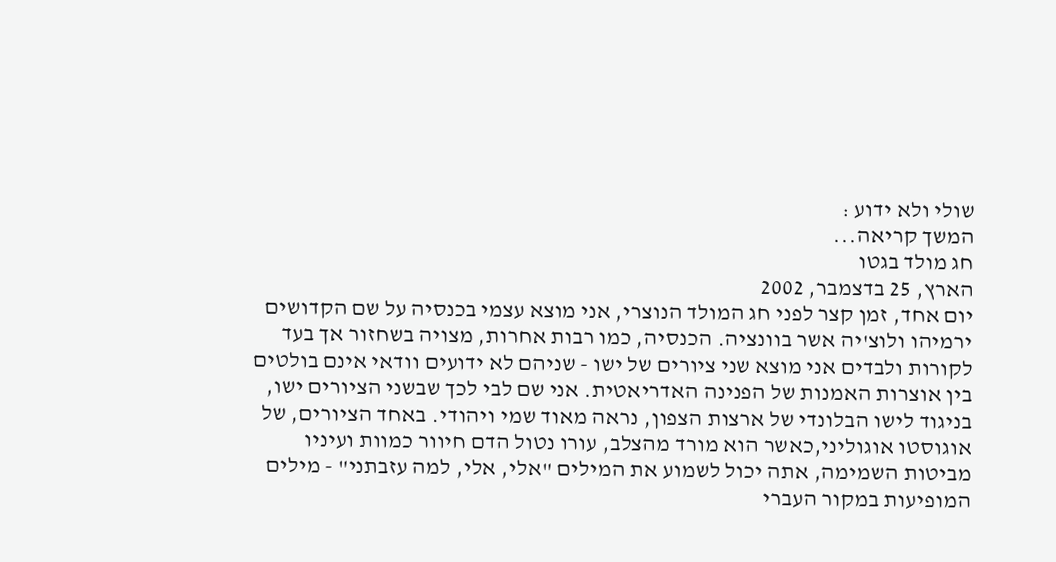שולי ולא ידוע :
המשך קריאה...
חג מולד בגטו
הארץ, 25 בדצמבר, 2002
יום אחד, זמן קצר לפני חג המולד הנוצרי, אני מוצא עצמי בכנסיה על שם הקדושים ירמיהו ולוצ'יה אשר בוונציה. הכנסיה, כמו רבות אחרות, מצויה בשחזור אך בעד לקורות ולבדים אני מוצא שני ציורים של ישו - שניהם לא ידועים וודאי אינם בולטים בין אוצרות האמנות של הפנינה האדריאטית. אני שם לבי לכך שבשני הציורים ישו, בניגוד לישו הבלונדי של ארצות הצפון, נראה מאוד שמי ויהודי. באחד הציורים, של אוגוסטו אוגוליני,כאשר הוא מורד מהצלב, עורו נטול הדם חיוור כמוות ועיניו מביטות השמימה, אתה יכול לשמוע את המילים "אלי, אלי, למה עזבתני" - מילים המופיעות במקור העברי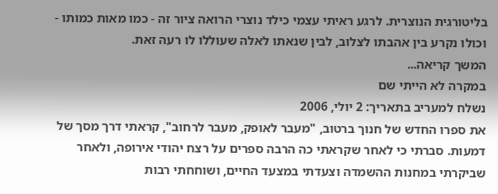בליטורגית הנוצרית. לרגע ראיתי עצמי כילד נוצרי הרואה ציור זה - כמו מאות כמותו - וכולו נקרע בין אהבתו לצלוב, לבין שנאתו לאלה שעוללו לו רעה זאת.
המשך קריאה...
במקרה לא הייתי שם
נשלח למעריב בתאריך: 2 יולי, 2006
את ספרו החדש של חנוך ברטוב, "מעבר לאופק, מעבר לרחוב", קראתי דרך מסך של דמעות. סברתי כי לאחר שקראתי כה הרבה ספרים על רצח יהודי אירופה, ולאחר שביקרתי במחנות ההשמדה וצעדתי במצעד החיים, ושוחחתי רבות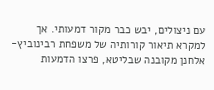עם ניצולים, יבש כבר מקור דמעותי. אך למקרא תיאור קורותיה של משפחת רבינוביץ-אלחנן מקובנה שבליטא, פרצו הדמעות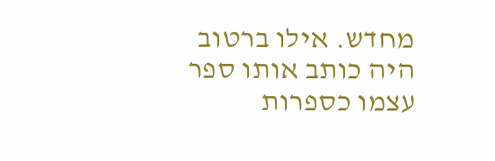מחדש. אילו ברטוב היה כותב אותו ספר עצמו כספרות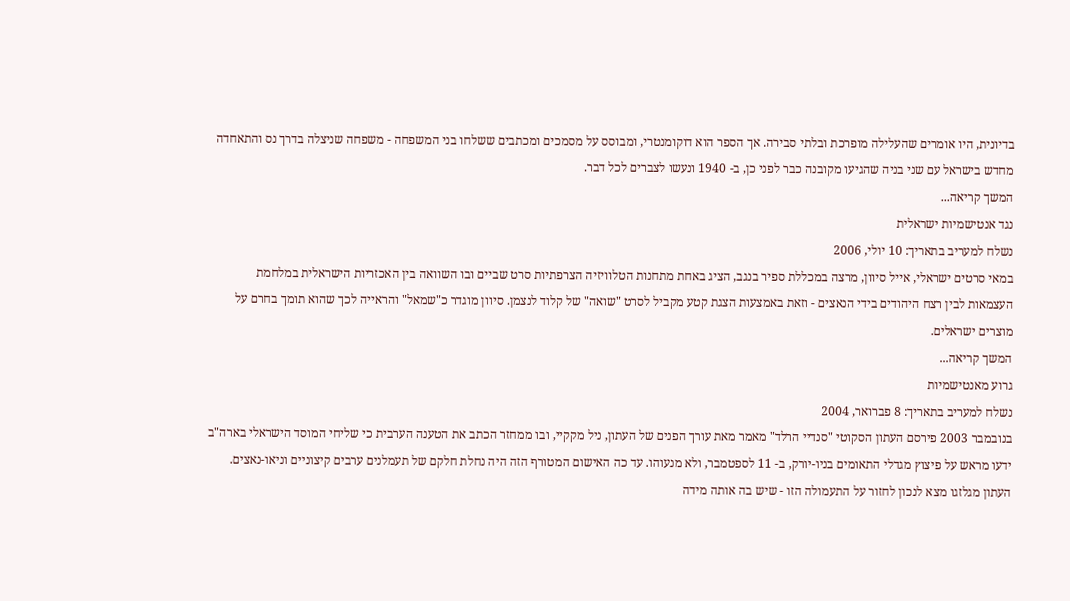בדיונית, היו אומרים שהעלילה מופרכת ובלתי סבירה. אך הספר הוא דוקומנטרי, ומבוסס על מסמכים ומכתבים ששלחו בני המשפחה - משפחה שניצלה בדרך נס והתאחדה מחדש בישראל עם שני בניה שהגיעו מקובנה כבר לפני כן, ב- 1940 ונעשו לצברים לכל דבר.
המשך קריאה...
נגד אנטישמיות ישראלית
נשלח למעריב בתאריך: 10 יולי, 2006
במאי סרטים ישראלי, אייל סיוון, מרצה במכללת ספיר בנגב, הציג באחת מתחנות הטלוויזיה הצרפתיות סרט שביים ובו השוואה בין האכזריות הישראלית במלחמת העצמאות לבין רצח היהודים בידי הנאצים - וזאת באמצעות הצגת קטע מקביל לסרט "שואה" של קלוד לנצמן. סיוון מוגדר כ"שמאל" והראייה לכך שהוא תומך בחרם על מוצרים ישראלים.
המשך קריאה...
גרוע מאנטישמיות
נשלח למעריב בתאריך: 8 פברואר, 2004
בנובמבר 2003 פירסם העתון הסקוטי "סנדיי הרלד" מאמר מאת עורך הפנים של העתון, ניל מקקיי, ובו ממחזר הכתב את הטענה הערבית כי שליחי המוסד הישראלי בארה"ב ידעו מראש על פיצוץ מגדלי התאומים בניו-יורק, ב- 11 לספטמבר, ולא מנעוהו. עד כה האישום המטורף הזה היה נחלת חלקם של תעמלנים ערבים קיצוניים וניאו-נאצים. העתון מגלזגו מצא לנכון לחזור על התעמולה הזו - שיש בה אותה מידה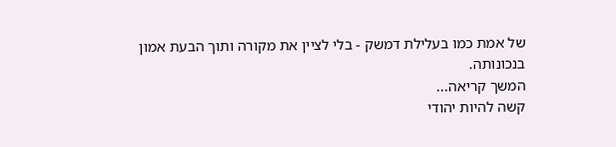של אמת כמו בעלילת דמשק - בלי לציין את מקורה ותוך הבעת אמון בנכונותה.
המשך קריאה...
קשה להיות יהודי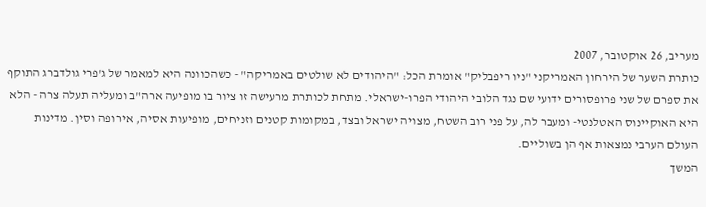מעריב, 26 אוקטובר, 2007
כותרת השער של הירחון האמריקני "ניו ריפבליק" אומרת הכל: "היהודים לא שולטים באמריקה" - כשהכוונה היא למאמר של ג'פרי גולדברג התוקף את ספרם של שני פרופסורים ידועי שם נגד הלובי היהודי הפרו-ישראלי. מתחת לכותרת מרעישה זו ציור בו מופיעה ארה"ב ומעליה תעלה צרה - הלא היא האוקיינוס האטלנטי- ומעבר לה, על פני רוב השטח, מצויה ישראל ובצד, במקומות קטנים וזניחים, מופיעות אסיה, אירופה וסין. מדינות העולם הערבי נמצאות אף הן בשוליים.
המשך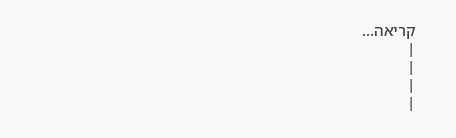קריאה...
|
|
|
|